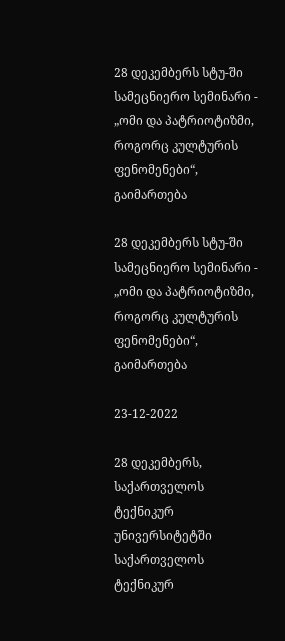28 დეკემბერს სტუ-ში სამეცნიერო სემინარი - „ომი და პატრიოტიზმი, როგორც კულტურის ფენომენები“, გაიმართება

28 დეკემბერს სტუ-ში სამეცნიერო სემინარი - „ომი და პატრიოტიზმი, როგორც კულტურის ფენომენები“, გაიმართება

23-12-2022

28 დეკემბერს, საქართველოს ტექნიკურ უნივერსიტეტში საქართველოს ტექნიკურ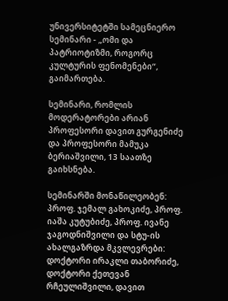უნივერსიტეტში სამეცნიერო სემინარი - „ომი და პატრიოტიზმი, როგორც კულტურის ფენომენები“,  გაიმართება.

სემინარი, რომლის მოდერატორები არიან პროფესორი დავით გურგენიძე და პროფესორი მამუკა ბერიაშვილი, 13 საათზე გაიხსნება.

სემინარში მონაწილეობენ: პროფ. ჯემალ გახოკიძე, პროფ. იაშა კუტუბიძე, პროფ. ივანე ჯაგოდნიშვილი და სტუ-ის ახალგაზრდა მკვლევრები: დოქტორი ირაკლი თაბორიძე, დოქტორი ქეთევან რჩეულიშვილი, დავით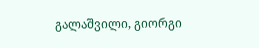გალაშვილი, გიორგი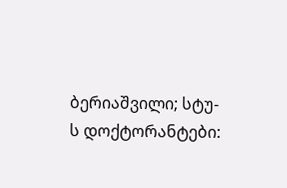ბერიაშვილი; სტუ-ს დოქტორანტები: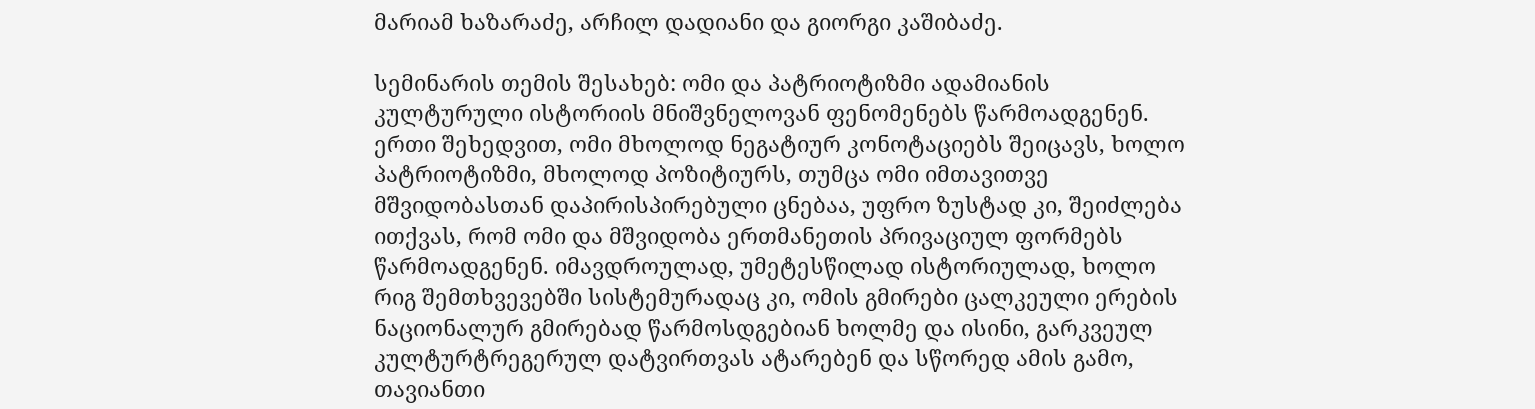მარიამ ხაზარაძე, არჩილ დადიანი და გიორგი კაშიბაძე.

სემინარის თემის შესახებ: ომი და პატრიოტიზმი ადამიანის კულტურული ისტორიის მნიშვნელოვან ფენომენებს წარმოადგენენ. ერთი შეხედვით, ომი მხოლოდ ნეგატიურ კონოტაციებს შეიცავს, ხოლო პატრიოტიზმი, მხოლოდ პოზიტიურს, თუმცა ომი იმთავითვე მშვიდობასთან დაპირისპირებული ცნებაა, უფრო ზუსტად კი, შეიძლება ითქვას, რომ ომი და მშვიდობა ერთმანეთის პრივაციულ ფორმებს წარმოადგენენ. იმავდროულად, უმეტესწილად ისტორიულად, ხოლო რიგ შემთხვევებში სისტემურადაც კი, ომის გმირები ცალკეული ერების ნაციონალურ გმირებად წარმოსდგებიან ხოლმე და ისინი, გარკვეულ კულტურტრეგერულ დატვირთვას ატარებენ და სწორედ ამის გამო, თავიანთი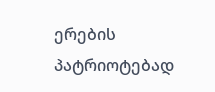ერების პატრიოტებად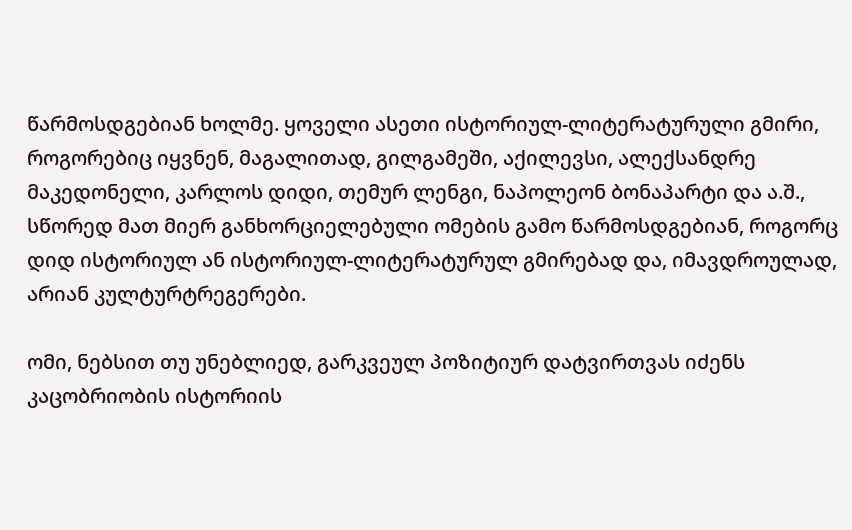წარმოსდგებიან ხოლმე. ყოველი ასეთი ისტორიულ-ლიტერატურული გმირი, როგორებიც იყვნენ, მაგალითად, გილგამეში, აქილევსი, ალექსანდრე მაკედონელი, კარლოს დიდი, თემურ ლენგი, ნაპოლეონ ბონაპარტი და ა.შ., სწორედ მათ მიერ განხორციელებული ომების გამო წარმოსდგებიან, როგორც დიდ ისტორიულ ან ისტორიულ-ლიტერატურულ გმირებად და, იმავდროულად, არიან კულტურტრეგერები.

ომი, ნებსით თუ უნებლიედ, გარკვეულ პოზიტიურ დატვირთვას იძენს კაცობრიობის ისტორიის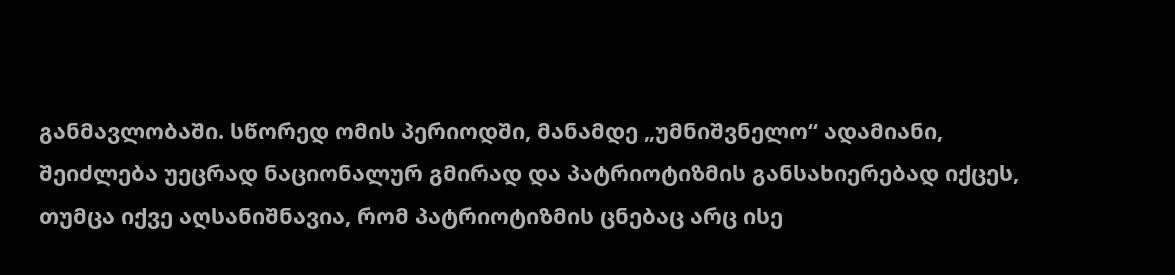განმავლობაში. სწორედ ომის პერიოდში, მანამდე „უმნიშვნელო“ ადამიანი, შეიძლება უეცრად ნაციონალურ გმირად და პატრიოტიზმის განსახიერებად იქცეს, თუმცა იქვე აღსანიშნავია, რომ პატრიოტიზმის ცნებაც არც ისე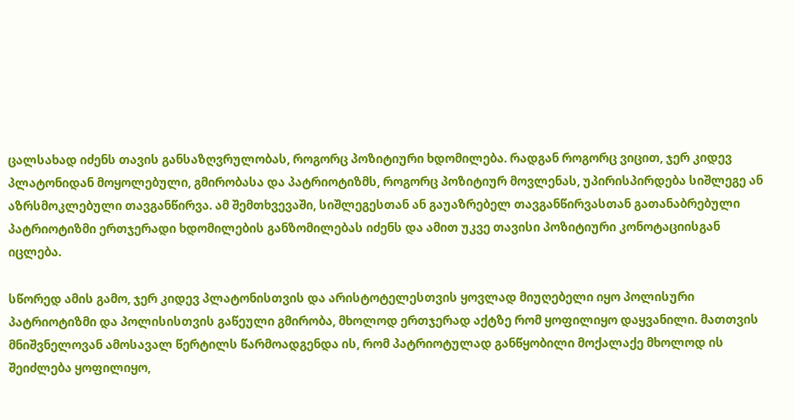ცალსახად იძენს თავის განსაზღვრულობას, როგორც პოზიტიური ხდომილება. რადგან როგორც ვიცით, ჯერ კიდევ პლატონიდან მოყოლებული, გმირობასა და პატრიოტიზმს, როგორც პოზიტიურ მოვლენას, უპირისპირდება სიშლეგე ან აზრსმოკლებული თავგანწირვა. ამ შემთხვევაში, სიშლეგესთან ან გაუაზრებელ თავგანწირვასთან გათანაბრებული პატრიოტიზმი ერთჯერადი ხდომილების განზომილებას იძენს და ამით უკვე თავისი პოზიტიური კონოტაციისგან იცლება.

სწორედ ამის გამო, ჯერ კიდევ პლატონისთვის და არისტოტელესთვის ყოვლად მიუღებელი იყო პოლისური პატრიოტიზმი და პოლისისთვის გაწეული გმირობა, მხოლოდ ერთჯერად აქტზე რომ ყოფილიყო დაყვანილი. მათთვის მნიშვნელოვან ამოსავალ წერტილს წარმოადგენდა ის, რომ პატრიოტულად განწყობილი მოქალაქე მხოლოდ ის შეიძლება ყოფილიყო,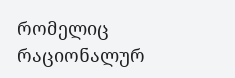რომელიც რაციონალურ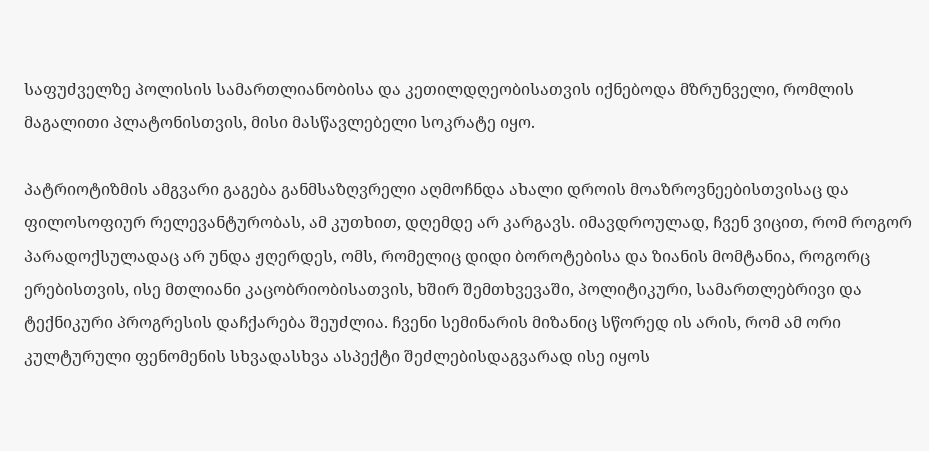საფუძველზე პოლისის სამართლიანობისა და კეთილდღეობისათვის იქნებოდა მზრუნველი, რომლის მაგალითი პლატონისთვის, მისი მასწავლებელი სოკრატე იყო.

პატრიოტიზმის ამგვარი გაგება განმსაზღვრელი აღმოჩნდა ახალი დროის მოაზროვნეებისთვისაც და ფილოსოფიურ რელევანტურობას, ამ კუთხით, დღემდე არ კარგავს. იმავდროულად, ჩვენ ვიცით, რომ როგორ პარადოქსულადაც არ უნდა ჟღერდეს, ომს, რომელიც დიდი ბოროტებისა და ზიანის მომტანია, როგორც  ერებისთვის, ისე მთლიანი კაცობრიობისათვის, ხშირ შემთხვევაში, პოლიტიკური, სამართლებრივი და ტექნიკური პროგრესის დაჩქარება შეუძლია. ჩვენი სემინარის მიზანიც სწორედ ის არის, რომ ამ ორი კულტურული ფენომენის სხვადასხვა ასპექტი შეძლებისდაგვარად ისე იყოს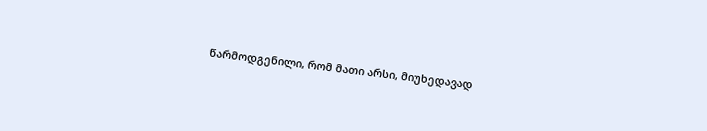წარმოდგენილი, რომ მათი არსი, მიუხედავად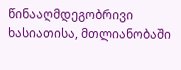წინააღმდეგობრივი ხასიათისა, მთლიანობაში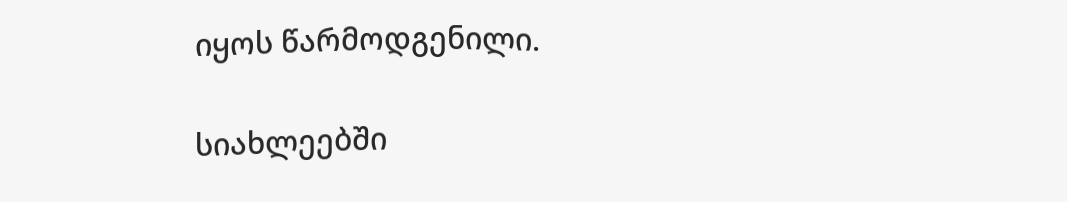იყოს წარმოდგენილი.

სიახლეებში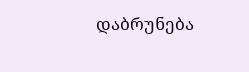დაბრუნება